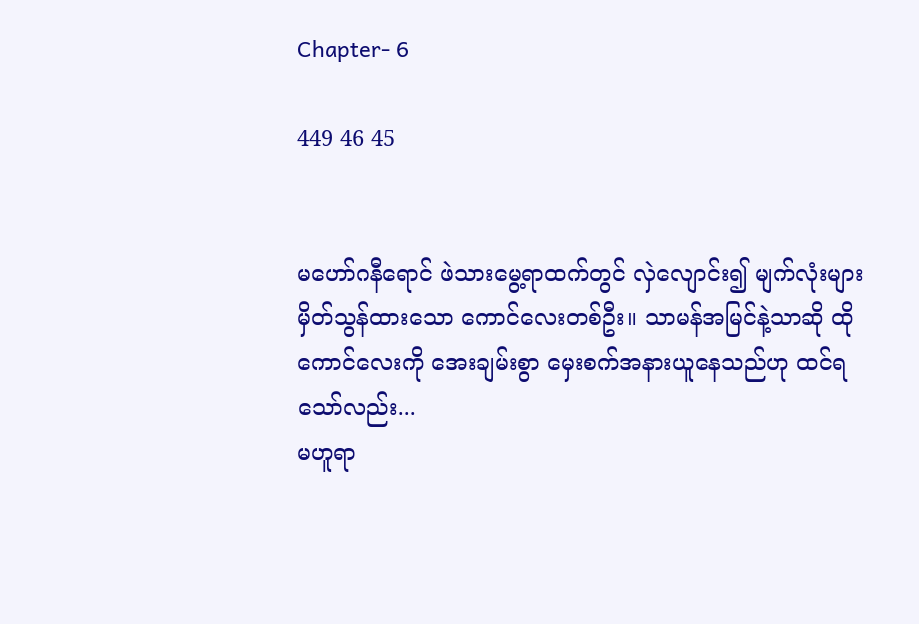Chapter- 6

449 46 45


မဟော်ဂနီရောင် ဖဲသားမွေ့ရာထက်တွင် လှဲလျောင်း၍ မျက်လုံးများမှိတ်သွန်‌ထားသော ကောင်လေးတစ်ဦး။ သာမန်အမြင်နဲ့သာဆို ထိုကောင်လေးကို အေးချမ်းစွာ မှေးစက်အနားယူနေသည်ဟု ထင်ရသော်လည်း...
မဟူရာ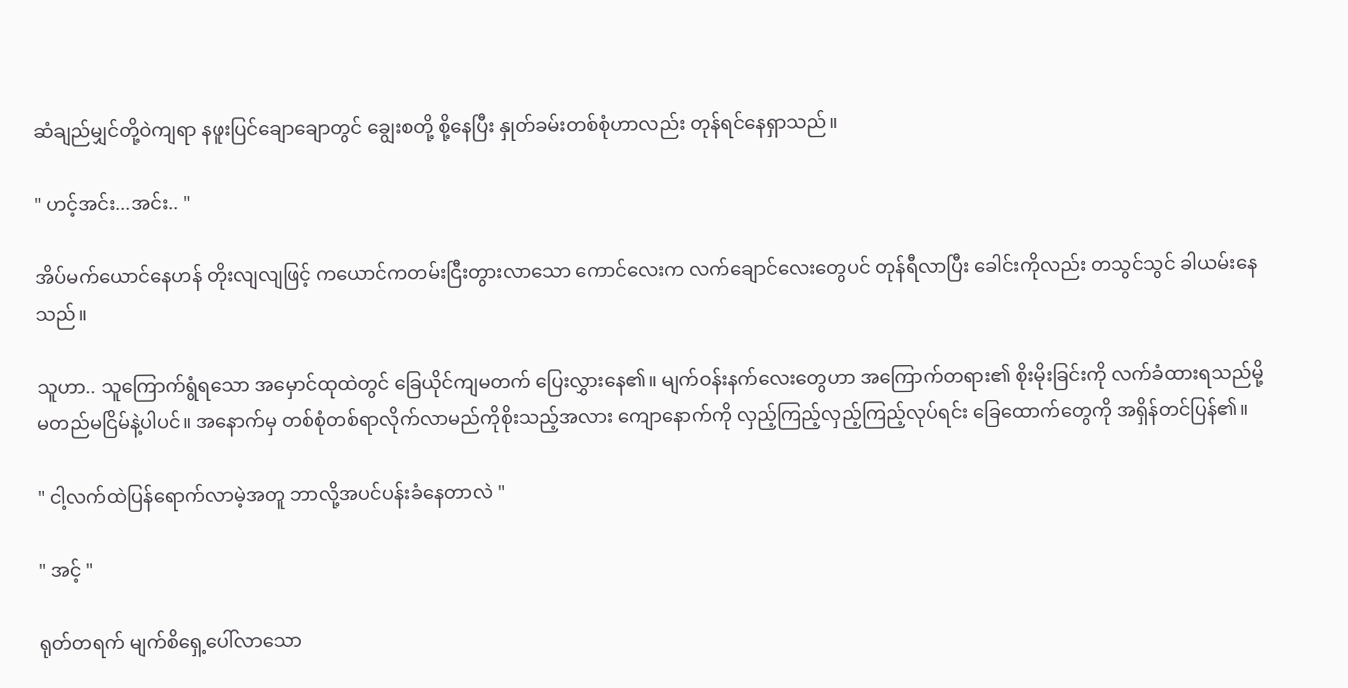ဆံချည်မျှင်တို့ဝဲကျရာ နဖူးပြင်ချောချောတွင် ချွေးစတို့ စို့နေပြီး နှုတ်ခမ်းတစ်စုံဟာလည်း တုန်ရင်နေရှာသည်။

" ဟင့်အင်း...အင်း.. "

အိပ်မက်ယောင်နေဟန် တိုးလျလျဖြင့် ကယောင်ကတမ်းငြီးတွားလာသော ကောင်လေးက လက်ချောင်လေးတွေပင် တုန်ရီလာပြီး ခေါင်းကိုလည်း တသွင်သွင် ခါယမ်းနေသည်။

သူဟာ.. သူကြောက်ရွံရသော အမှောင်ထုထဲတွင် ခြေယိုင်ကျမတက် ပြေးလွှားနေ၏။ မျက်ဝန်းနက်လေးတွေဟာ အကြောက်တရား၏ စိုးမိုးခြင်းကို လက်ခံထားရသည်မို့ မတည်မငြိမ်နဲ့ပါပင်။ အနောက်မှ တစ်စုံတစ်ရာလိုက်လာမည်ကိုစိုးသည့်အလား ကျောနောက်ကို လှည့်ကြည့်လှည့်ကြည့်လုပ်ရင်း ခြေထောက်တွေကို အရှိန်တင်ပြန်၏။

" ငါ့လက်ထဲပြန်ရောက်လာမဲ့အတူ ဘာလို့အပင်ပန်းခံနေတာလဲ "

" အင့် "

ရုတ်တရက် မျက်စိရှေ့ပေါ်လာသော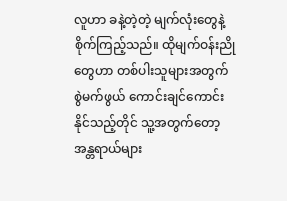လူဟာ ခနဲ့တဲ့တဲ့ မျက်လုံးတွေနဲ့ စိုက်ကြည့်သည်။ ထိုမျက်ဝန်းညိုတွေဟာ တစ်ပါးသူများအတွက် စွဲမက်ဖွယ် ကောင်းချင်ကောင်းနိုင်သည့်တိုင် သူ့အတွက်တော့ အန္တရာယ်များ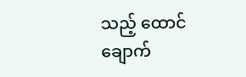သည့် ထောင်ချောက်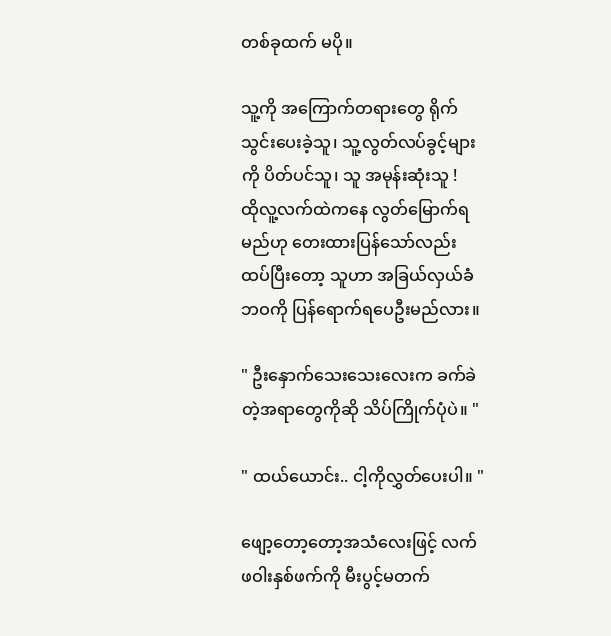တစ်ခုထက် မပို။

သူ့ကို အကြောက်တရားတွေ ရိုက်သွင်းပေးခဲ့သူ၊ သူ့လွတ်လပ်ခွင့်များကို ပိတ်ပင်သူ၊ သူ အမုန်းဆုံးသူ !
ထိုလူ့လက်ထဲကနေ လွတ်မြောက်ရမည်ဟု တေးထားပြန်သော်လည်း ထပ်ပြီးတော့ သူဟာ အခြယ်လှယ်ခံဘဝကို ပြန်ရောက်ရပေဦးမည်လား။

" ဦးနှောက်သေးသေးလေးက ခက်ခဲတဲ့အရာတွေကိုဆို သိပ်ကြိုက်ပုံပဲ။ "

" ထယ်ယောင်း.. ငါ့ကိုလွှတ်ပေးပါ။ "

ဖျော့တော့တော့အသံလေးဖြင့် လက်ဖဝါးနှစ်ဖက်ကို မီးပွင့်မတက်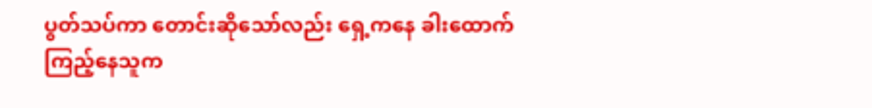ပွတ်သပ်ကာ တောင်းဆိုသော်လည်း ရှေ့ကနေ ခါးထောက်ကြည့်နေသူက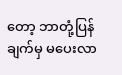တော့ ဘာတုံ့ပြန်ချက်မှ မပေးလာ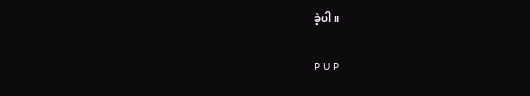ခဲ့ပါ။

P U P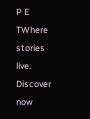P E TWhere stories live. Discover now